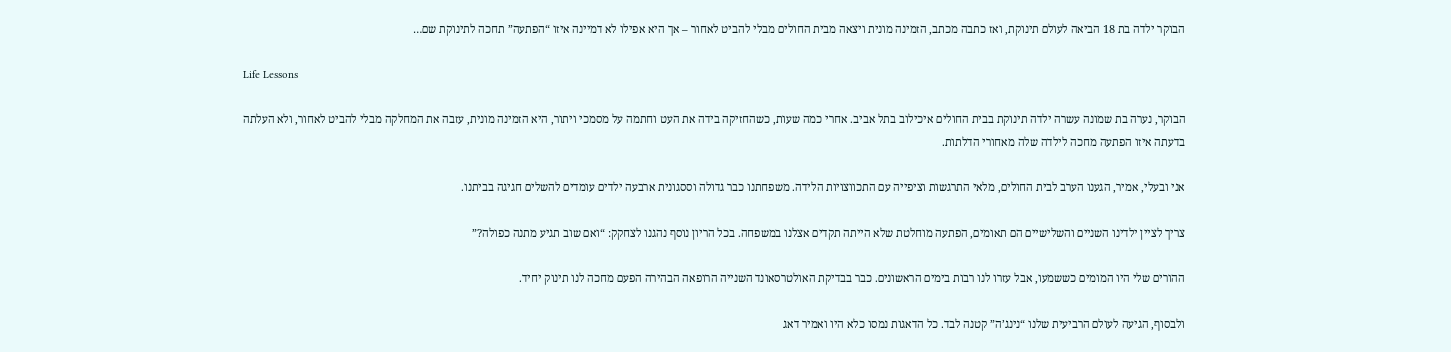הבוקר ילדה בת 18 הביאה לעולם תינוקת, ואז כתבה מכתב, הזמינה מונית ויצאה מבית החולים מבלי להביט לאחור – אך היא אפילו לא דמיינה איזו “הפתעה” תחכה לתינוקת שם…

Life Lessons

הבוקר, נערה בת שמונה עשרה ילדה תינוקת בבית החולים איכילוב בתל אביב. אחרי כמה שעות, כשהחזיקה בידה את העט וחתמה על מסמכי ויתור, היא הזמינה מונית, עזבה את המחלקה מבלי להביט לאחור, ולא העלתה בדעתה איזו הפתעה מחכה לילדה שלה מאחורי הדלתות.

אני ובעלי, אמיר, הגענו הערב לבית החולים, מלאי התרגשות וציפייה עם התכווצויות הלידה. משפחתנו כבר גדולה וססגונית ארבעה ילדים עומדים להשלים חגיגה בביתנו.

צריך לציין ילדינו השניים והשלישיים הם תאומים, הפתעה מוחלטת שלא הייתה תקדים אצלנו במשפחה. בכל הריון נוסף נהגנו לצחקק: “ואם שוב תגיע מתנה כפולה?”

ההורים שלי היו המומים כששמעו, אבל עזרו לנו רבות בימים הראשונים. כבר בבדיקת האולטרסאונד השנייה הרופאה הבהירה הפעם מחכה לנו תינוק יחיד.

ולבסוף, הגיעה לעולם הרביעית שלנו “נינג’ה” קטנה לבד. כל הדאגות נמסו כלא היו ואמיר דאג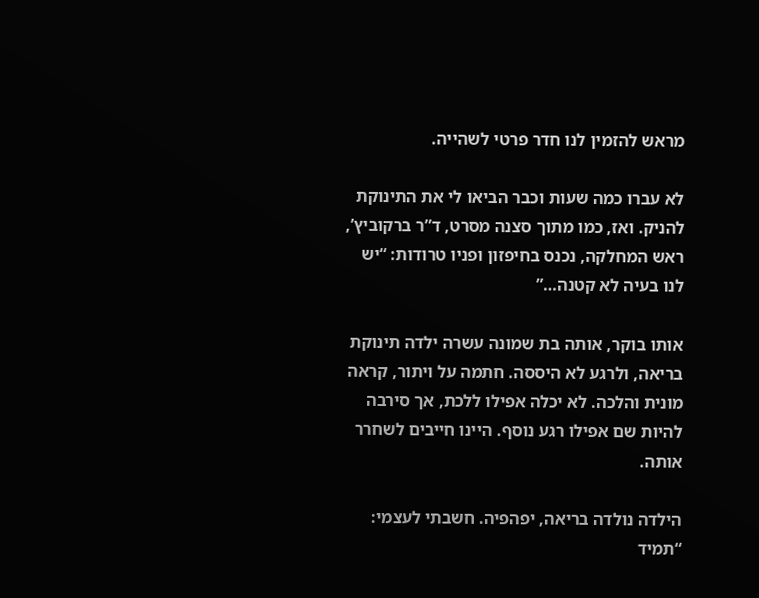מראש להזמין לנו חדר פרטי לשהייה.

לא עברו כמה שעות וכבר הביאו לי את התינוקת להניק. ואז, כמו מתוך סצנה מסרט, ד”ר ברקוביץ’, ראש המחלקה, נכנס בחיפזון ופניו טרודות: “יש לנו בעיה לא קטנה…”

אותו בוקר, אותה בת שמונה עשרה ילדה תינוקת בריאה, ולרגע לא היססה. חתמה על ויתור, קראה מונית והלכה. לא יכלה אפילו ללכת, אך סירבה להיות שם אפילו רגע נוסף. היינו חייבים לשחרר אותה.

הילדה נולדה בריאה, יפהפיה. חשבתי לעצמי: “תמיד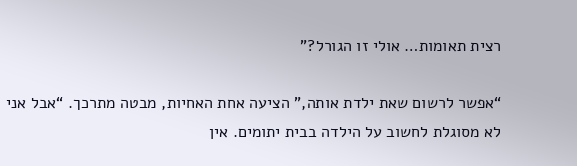רצית תאומות… אולי זו הגורל?”

“אפשר לרשום שאת ילדת אותה,” הציעה אחת האחיות, מבטה מתרכך. “אבל אני לא מסוגלת לחשוב על הילדה בבית יתומים. אין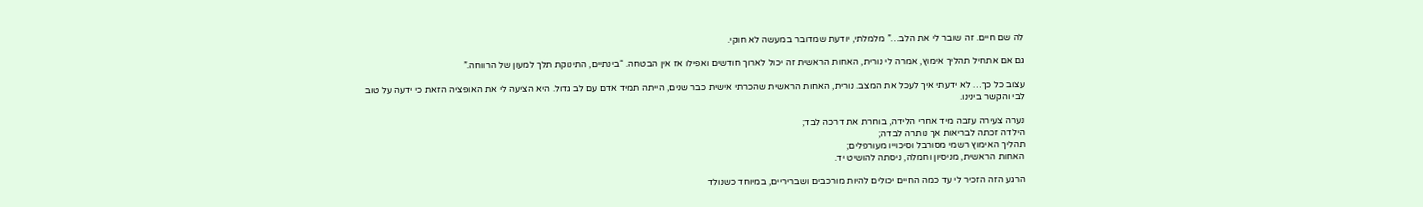לה שם חיים. זה שובר לי את הלב…” מלמלתי, יודעת שמדובר במעשה לא חוקי.

גם אם אתחיל תהליך אימוץ, אמרה לי נורית, האחות הראשית זה יכול לארוך חודשים ואפילו אז אין הבטחה. “בינתיים, התינוקת תלך למעון של הרווחה.”

עצוב כל כך… לא ידעתי איך לעכל את המצב. נורית, האחות הראשית שהכרתי אישית כבר שנים, הייתה תמיד אדם עם לב גדול. היא הציעה לי את האופציה הזאת כי ידעה על טוב לבי והקשר בינינו.

נערה צעירה עזבה מיד אחרי הלידה, בוחרת את דרכה לבד;
הילדה זכתה לבריאות אך נותרה לבדה;
תהליך האימוץ רשמי מסורבל וסיכוייו מעורפלים;
האחות הראשית, מניסיון וחמלה, ניסתה להושיט יד.

הרגע הזה הזכיר לי עד כמה החיים יכולים להיות מורכבים ושבריריים, במיוחד כשנולד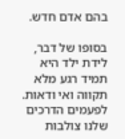בהם אדם חדש.

בסופו של דבר, לידת ילד היא תמיד רגע מלא תקווה ואי ודאות. לפעמים הדרכים שלנו צולבות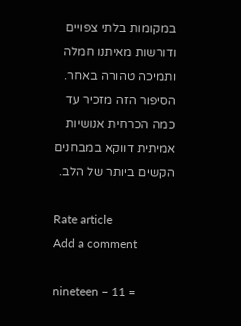במקומות בלתי צפויים ודורשות מאיתנו חמלה ותמיכה טהורה באחר. הסיפור הזה מזכיר עד כמה הכרחית אנושיות אמיתית דווקא במבחנים הקשים ביותר של הלב.

Rate article
Add a comment

nineteen − 11 =